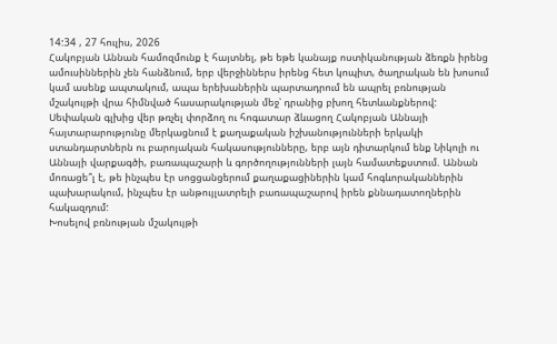14:34 , 27 հուլիս, 2026
Հակոբյան Աննան համոզմունք է հայտնել, թե եթե կանայք ոստիկանության ձեռքն իրենց ամուսիններին չեն հանձնում, երբ վերջիններս իրենց հետ կոպիտ, ծաղրական են խոսում կամ ասենք ապտակում, ապա երեխաներին պարտադրում են ապրել բռնության մշակույթի վրա հիմնված հասարակության մեջ՝ դրանից բխող հետևանքներով:
Սեփական գլխից վեր թռչել փորձող ու հոգատար ձևացող Հակոբյան Աննայի հայտարարությունը մերկացնում է քաղաքական իշխանությունների երկակի ստանդարտներն ու բարոյական հակասությունները, երբ այն դիտարկում ենք Նիկոլի ու Աննայի վարքագծի, բառապաշարի և գործողությունների լայն համատեքստում. Աննան մոռացե՞լ է, թե ինչպես էր սոցցանցերում քաղաքացիներին կամ հոգևորականներին պախարակում, ինչպես էր անթույլատրելի բառապաշարով իրեն քննադատողներին հակազդում:
Խոսելով բռնության մշակույթի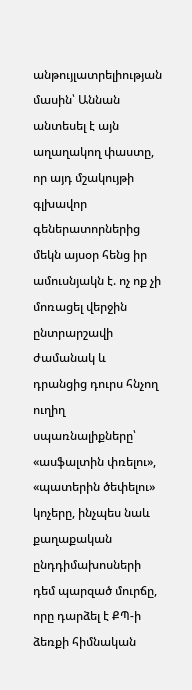անթույլատրելիության մասին՝ Աննան անտեսել է այն աղաղակող փաստը, որ այդ մշակույթի գլխավոր գեներատորներից մեկն այսօր հենց իր ամուսնյակն է. ոչ ոք չի մոռացել վերջին ընտրարշավի ժամանակ և դրանցից դուրս հնչող ուղիղ սպառնալիքները՝ «ասֆալտին փռելու», «պատերին ծեփելու» կոչերը, ինչպես նաև քաղաքական ընդդիմախոսների դեմ պարզած մուրճը, որը դարձել է ՔՊ-ի ձեռքի հիմնական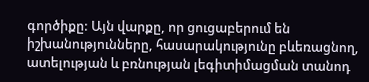գործիքը: Այն վարքը, որ ցուցաբերում են իշխանությունները, հասարակությունը բևեռացնող, ատելության և բռնության լեգիտիմացման տանոդ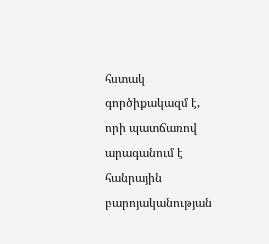հստակ գործիքակազմ է, որի պատճառով արագանում է հանրային բարոյականության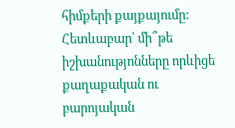հիմքերի քայքայումը: Հետևաբար՝ մի՞թե իշխանությոնները որևիցե քաղաքական ու բարոյական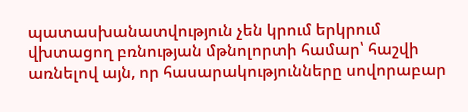պատասխանատվություն չեն կրում երկրում վխտացող բռնության մթնոլորտի համար՝ հաշվի առնելով այն, որ հասարակությունները սովորաբար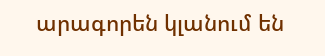արագորեն կլանում են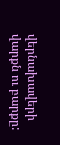վերնախավերի վարքն ու բարքը: